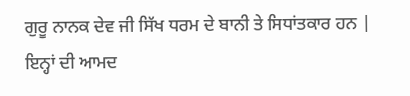ਗੁਰੂ ਨਾਨਕ ਦੇਵ ਜੀ ਸਿੱਖ ਧਰਮ ਦੇ ਬਾਨੀ ਤੇ ਸਿਧਾਂਤਕਾਰ ਹਨ | ਇਨ੍ਹਾਂ ਦੀ ਆਮਦ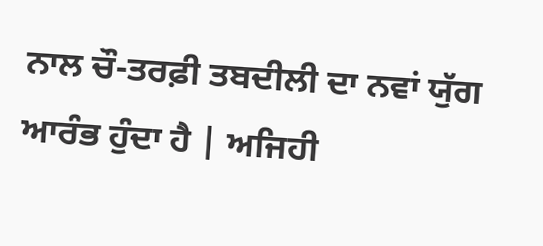ਨਾਲ ਚੌ-ਤਰਫ਼ੀ ਤਬਦੀਲੀ ਦਾ ਨਵਾਂ ਯੁੱਗ ਆਰੰਭ ਹੁੰਦਾ ਹੈ | ਅਜਿਹੀ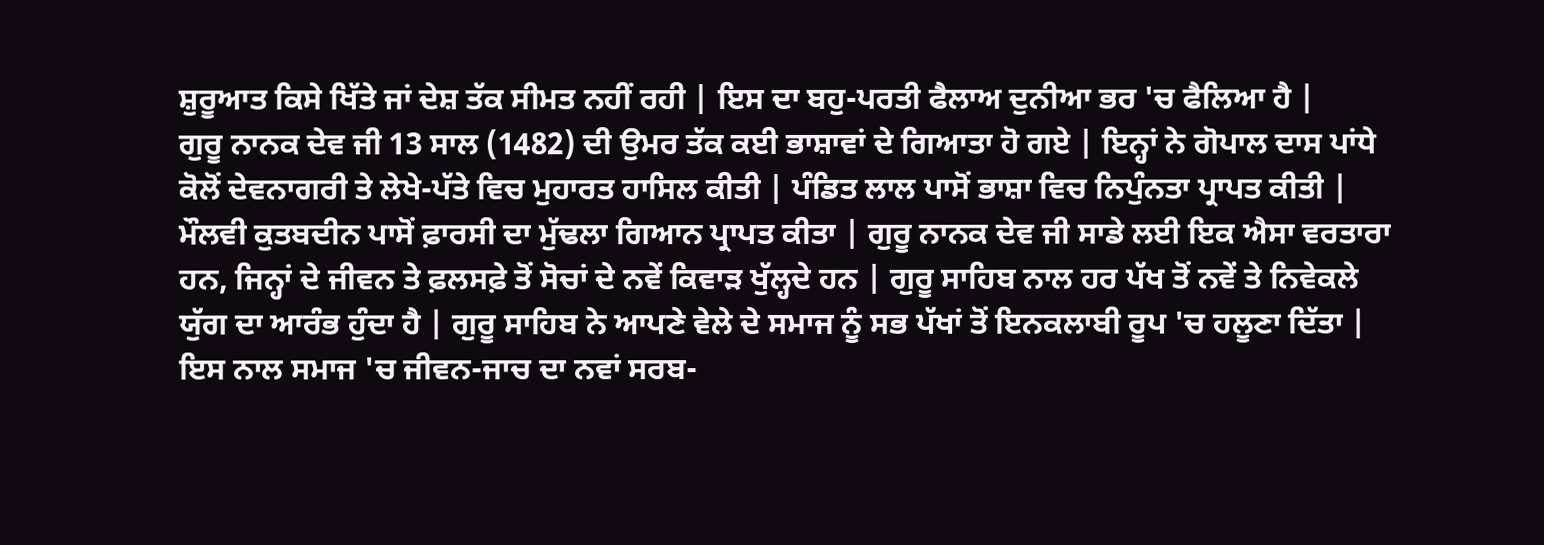ਸ਼ੁਰੂਆਤ ਕਿਸੇ ਖਿੱਤੇ ਜਾਂ ਦੇਸ਼ ਤੱਕ ਸੀਮਤ ਨਹੀਂ ਰਹੀ | ਇਸ ਦਾ ਬਹੁ-ਪਰਤੀ ਫੈਲਾਅ ਦੁਨੀਆ ਭਰ 'ਚ ਫੈਲਿਆ ਹੈ |
ਗੁਰੂ ਨਾਨਕ ਦੇਵ ਜੀ 13 ਸਾਲ (1482) ਦੀ ਉਮਰ ਤੱਕ ਕਈ ਭਾਸ਼ਾਵਾਂ ਦੇ ਗਿਆਤਾ ਹੋ ਗਏ | ਇਨ੍ਹਾਂ ਨੇ ਗੋਪਾਲ ਦਾਸ ਪਾਂਧੇ ਕੋਲੋਂ ਦੇਵਨਾਗਰੀ ਤੇ ਲੇਖੇ-ਪੱਤੇ ਵਿਚ ਮੁਹਾਰਤ ਹਾਸਿਲ ਕੀਤੀ | ਪੰਡਿਤ ਲਾਲ ਪਾਸੋਂ ਭਾਸ਼ਾ ਵਿਚ ਨਿਪੁੰਨਤਾ ਪ੍ਰਾਪਤ ਕੀਤੀ | ਮੌਲਵੀ ਕੁਤਬਦੀਨ ਪਾਸੋਂ ਫ਼ਾਰਸੀ ਦਾ ਮੁੱਢਲਾ ਗਿਆਨ ਪ੍ਰਾਪਤ ਕੀਤਾ | ਗੁਰੂ ਨਾਨਕ ਦੇਵ ਜੀ ਸਾਡੇ ਲਈ ਇਕ ਐਸਾ ਵਰਤਾਰਾ ਹਨ, ਜਿਨ੍ਹਾਂ ਦੇ ਜੀਵਨ ਤੇ ਫ਼ਲਸਫ਼ੇ ਤੋਂ ਸੋਚਾਂ ਦੇ ਨਵੇਂ ਕਿਵਾੜ ਖੁੱਲ੍ਹਦੇ ਹਨ | ਗੁਰੂ ਸਾਹਿਬ ਨਾਲ ਹਰ ਪੱਖ ਤੋਂ ਨਵੇਂ ਤੇ ਨਿਵੇਕਲੇ ਯੁੱਗ ਦਾ ਆਰੰਭ ਹੁੰਦਾ ਹੈ | ਗੁਰੂ ਸਾਹਿਬ ਨੇ ਆਪਣੇ ਵੇਲੇ ਦੇ ਸਮਾਜ ਨੂੰ ਸਭ ਪੱਖਾਂ ਤੋਂ ਇਨਕਲਾਬੀ ਰੂਪ 'ਚ ਹਲੂਣਾ ਦਿੱਤਾ | ਇਸ ਨਾਲ ਸਮਾਜ 'ਚ ਜੀਵਨ-ਜਾਚ ਦਾ ਨਵਾਂ ਸਰਬ-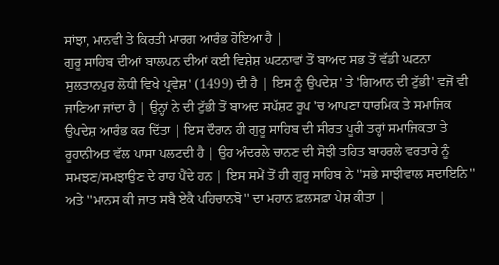ਸਾਂਝਾ, ਮਾਨਵੀ ਤੇ ਕਿਰਤੀ ਮਾਰਗ ਆਰੰਭ ਹੋਇਆ ਹੈ |
ਗੁਰੂ ਸਾਹਿਬ ਦੀਆਂ ਬਾਲਪਨ ਦੀਆਂ ਕਈ ਵਿਸ਼ੇਸ਼ ਘਟਨਾਵਾਂ ਤੋਂ ਬਾਅਦ ਸਭ ਤੋਂ ਵੱਡੀ ਘਟਨਾ ਸੁਲਤਾਨਪੁਰ ਲੋਧੀ ਵਿਖੇ ਪ੍ਰਵੇਸ਼' (1499) ਦੀ ਹੈ | ਇਸ ਨੂੰ ਉਪਦੇਸ਼' ਤੇ 'ਗਿਆਨ ਦੀ ਟੁੱਭੀ' ਵਜੋਂ ਵੀ ਜਾਣਿਆ ਜਾਂਦਾ ਹੈ | ਉਨ੍ਹਾਂ ਨੇ ਦੀ ਟੁੱਭੀ ਤੋਂ ਬਾਅਦ ਸਪੱਸ਼ਟ ਰੂਪ 'ਚ ਆਪਣਾ ਧਾਰਮਿਕ ਤੇ ਸਮਾਜਿਕ ਉਪਦੇਸ਼ ਆਰੰਭ ਕਰ ਦਿੱਤਾ | ਇਸ ਦੌਰਾਨ ਹੀ ਗੁਰੂ ਸਾਹਿਬ ਦੀ ਸੀਰਤ ਪੂਰੀ ਤਰ੍ਹਾਂ ਸਮਾਜਿਕਤਾ ਤੇ ਰੂਹਾਨੀਅਤ ਵੱਲ ਪਾਸਾ ਪਲਟਦੀ ਹੈ | ਉਹ ਅੰਦਰਲੇ ਚਾਨਣ ਦੀ ਸੋਝੀ ਤਹਿਤ ਬਾਹਰਲੇ ਵਰਤਾਰੇ ਨੂੰ ਸਮਝਣ/ਸਮਝਾਉਣ ਦੇ ਰਾਹ ਪੈਂਦੇ ਹਨ | ਇਸ ਸਮੇਂ ਤੋਂ ਹੀ ਗੁਰੂ ਸਾਹਿਬ ਨੇ ''ਸਭੇ ਸਾਝੀਵਾਲ ਸਦਾਇਨਿ'' ਅਤੇ ''ਮਾਨਸ ਕੀ ਜਾਤ ਸਬੈ ਏਕੈ ਪਹਿਚਾਨਬੋ'' ਦਾ ਮਹਾਨ ਫ਼ਲਸਫ਼ਾ ਪੇਸ਼ ਕੀਤਾ |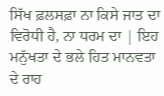ਸਿੱਖ ਫ਼ਲਸਫ਼ਾ ਨਾ ਕਿਸੇ ਜਾਤ ਦਾ ਵਿਰੋਧੀ ਹੈ, ਨਾ ਧਰਮ ਦਾ | ਇਹ ਮਨੁੱਖਤਾ ਦੇ ਭਲੇ ਹਿਤ ਮਾਨਵਤਾ ਦੇ ਰਾਹ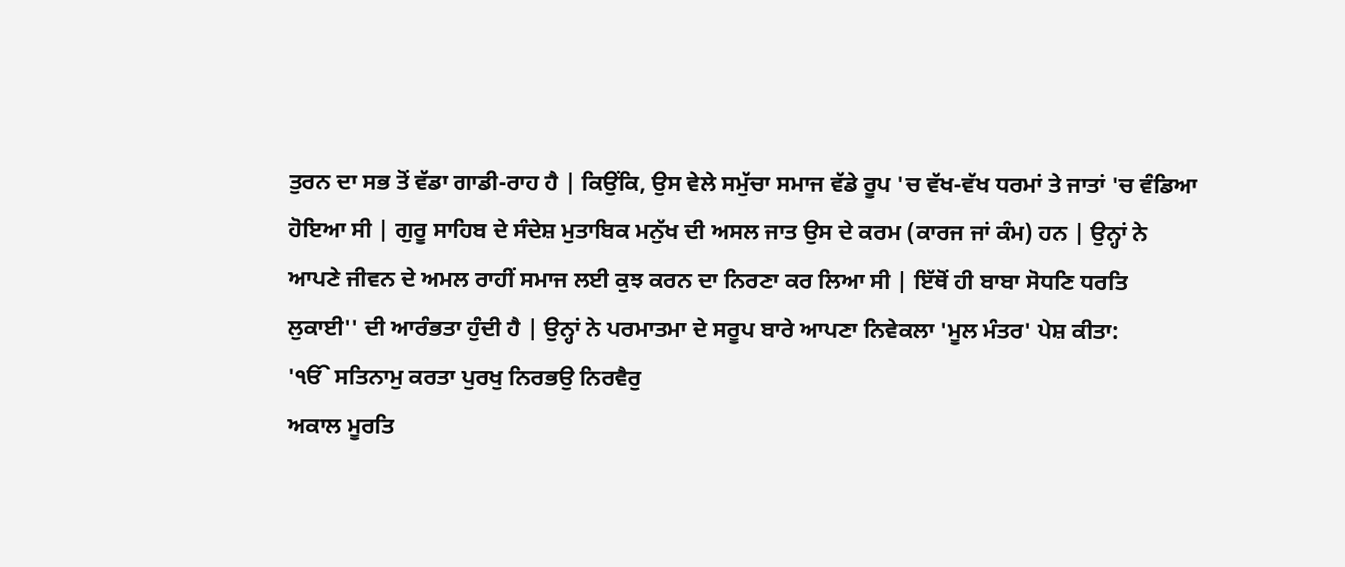ਤੁਰਨ ਦਾ ਸਭ ਤੋਂ ਵੱਡਾ ਗਾਡੀ-ਰਾਹ ਹੈ | ਕਿਉਂਕਿ, ਉਸ ਵੇਲੇ ਸਮੁੱਚਾ ਸਮਾਜ ਵੱਡੇ ਰੂਪ 'ਚ ਵੱਖ-ਵੱਖ ਧਰਮਾਂ ਤੇ ਜਾਤਾਂ 'ਚ ਵੰਡਿਆ ਹੋਇਆ ਸੀ | ਗੁਰੂ ਸਾਹਿਬ ਦੇ ਸੰਦੇਸ਼ ਮੁਤਾਬਿਕ ਮਨੁੱਖ ਦੀ ਅਸਲ ਜਾਤ ਉਸ ਦੇ ਕਰਮ (ਕਾਰਜ ਜਾਂ ਕੰਮ) ਹਨ | ਉਨ੍ਹਾਂ ਨੇ ਆਪਣੇ ਜੀਵਨ ਦੇ ਅਮਲ ਰਾਹੀਂ ਸਮਾਜ ਲਈ ਕੁਝ ਕਰਨ ਦਾ ਨਿਰਣਾ ਕਰ ਲਿਆ ਸੀ | ਇੱਥੋਂ ਹੀ ਬਾਬਾ ਸੋਧਣਿ ਧਰਤਿ ਲੁਕਾਈ'' ਦੀ ਆਰੰਭਤਾ ਹੁੰਦੀ ਹੈ | ਉਨ੍ਹਾਂ ਨੇ ਪਰਮਾਤਮਾ ਦੇ ਸਰੂਪ ਬਾਰੇ ਆਪਣਾ ਨਿਵੇਕਲਾ 'ਮੂਲ ਮੰਤਰ' ਪੇਸ਼ ਕੀਤਾ:
'ੴ ਸਤਿਨਾਮੁ ਕਰਤਾ ਪੁਰਖੁ ਨਿਰਭਉ ਨਿਰਵੈਰੁ
ਅਕਾਲ ਮੂਰਤਿ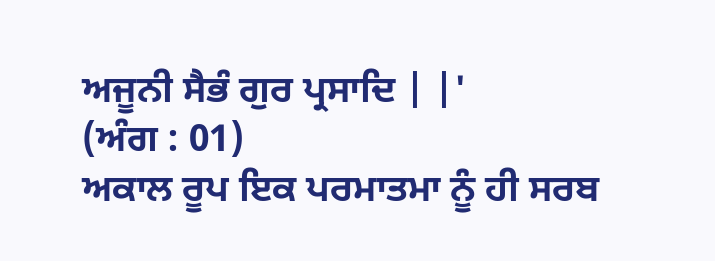ਅਜੂਨੀ ਸੈਭੰ ਗੁਰ ਪ੍ਰਸਾਦਿ | |'
(ਅੰਗ : 01)
ਅਕਾਲ ਰੂਪ ਇਕ ਪਰਮਾਤਮਾ ਨੂੰ ਹੀ ਸਰਬ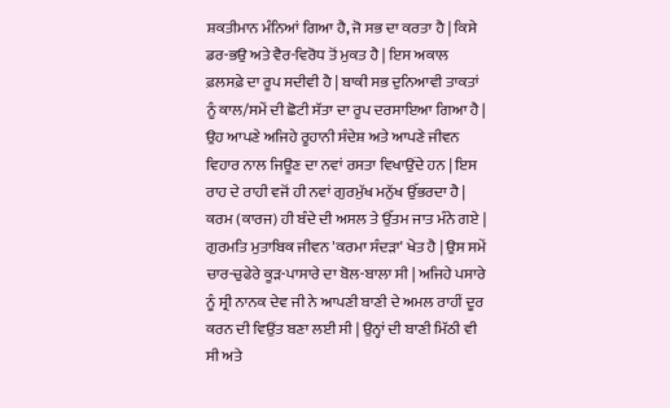ਸ਼ਕਤੀਮਾਨ ਮੰਨਿਆਂ ਗਿਆ ਹੈ, ਜੋ ਸਭ ਦਾ ਕਰਤਾ ਹੈ | ਕਿਸੇ ਡਰ-ਭਉ ਅਤੇ ਵੈਰ-ਵਿਰੋਧ ਤੋਂ ਮੁਕਤ ਹੈ | ਇਸ ਅਕਾਲ ਫ਼ਲਸਫ਼ੇ ਦਾ ਰੂਪ ਸਦੀਵੀ ਹੈ | ਬਾਕੀ ਸਭ ਦੁਨਿਆਵੀ ਤਾਕਤਾਂ ਨੂੰ ਕਾਲ/ਸਮੇਂ ਦੀ ਛੋਟੀ ਸੱਤਾ ਦਾ ਰੂਪ ਦਰਸਾਇਆ ਗਿਆ ਹੈ | ਉਹ ਆਪਣੇ ਅਜਿਹੇ ਰੂਹਾਨੀ ਸੰਦੇਸ਼ ਅਤੇ ਆਪਣੇ ਜੀਵਨ ਵਿਹਾਰ ਨਾਲ ਜਿਊਣ ਦਾ ਨਵਾਂ ਰਸਤਾ ਵਿਖਾਉਂਦੇ ਹਨ | ਇਸ ਰਾਹ ਦੇ ਰਾਹੀ ਵਜੋਂ ਹੀ ਨਵਾਂ ਗੁਰਮੁੱਖ ਮਨੁੱਖ ਉੱਭਰਦਾ ਹੈ | ਕਰਮ (ਕਾਰਜ) ਹੀ ਬੰਦੇ ਦੀ ਅਸਲ ਤੇ ਉੱਤਮ ਜਾਤ ਮੰਨੇ ਗਏ | ਗੁਰਮਤਿ ਮੁਤਾਬਿਕ ਜੀਵਨ 'ਕਰਮਾ ਸੰਦੜਾ' ਖੇਤ ਹੈ | ਉਸ ਸਮੇਂ ਚਾਰ-ਚੁਫੇਰੇ ਕੂੜ-ਪਾਸਾਰੇ ਦਾ ਬੋਲ-ਬਾਲਾ ਸੀ | ਅਜਿਹੇ ਪਸਾਰੇ ਨੂੰ ਸ੍ਰੀ ਨਾਨਕ ਦੇਵ ਜੀ ਨੇ ਆਪਣੀ ਬਾਣੀ ਦੇ ਅਮਲ ਰਾਹੀਂ ਦੂਰ ਕਰਨ ਦੀ ਵਿਉਂਤ ਬਣਾ ਲਈ ਸੀ | ਉਨ੍ਹਾਂ ਦੀ ਬਾਣੀ ਮਿੱਠੀ ਵੀ ਸੀ ਅਤੇ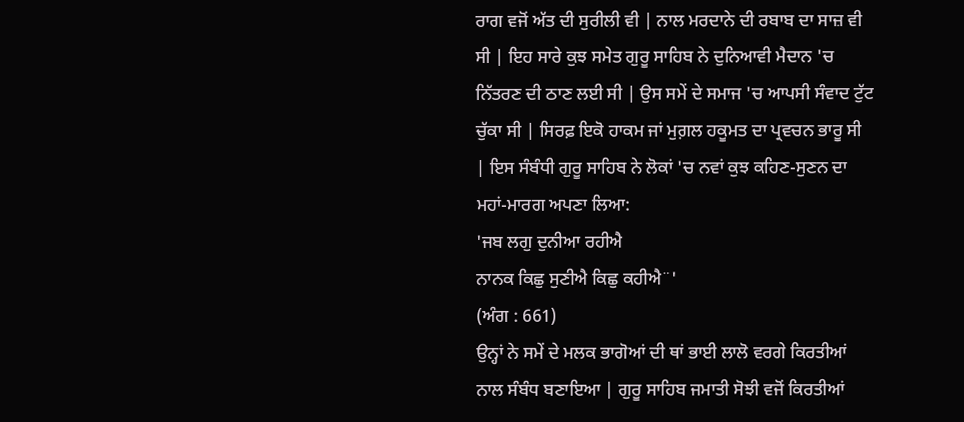ਰਾਗ ਵਜੋਂ ਅੱਤ ਦੀ ਸੁਰੀਲੀ ਵੀ | ਨਾਲ ਮਰਦਾਨੇ ਦੀ ਰਬਾਬ ਦਾ ਸਾਜ਼ ਵੀ ਸੀ | ਇਹ ਸਾਰੇ ਕੁਝ ਸਮੇਤ ਗੁਰੂ ਸਾਹਿਬ ਨੇ ਦੁਨਿਆਵੀ ਮੈਦਾਨ 'ਚ ਨਿੱਤਰਣ ਦੀ ਠਾਣ ਲਈ ਸੀ | ਉਸ ਸਮੇਂ ਦੇ ਸਮਾਜ 'ਚ ਆਪਸੀ ਸੰਵਾਦ ਟੁੱਟ ਚੁੱਕਾ ਸੀ | ਸਿਰਫ਼ ਇਕੋ ਹਾਕਮ ਜਾਂ ਮੁਗ਼ਲ ਹਕੂਮਤ ਦਾ ਪ੍ਰਵਚਨ ਭਾਰੂ ਸੀ | ਇਸ ਸੰਬੰਧੀ ਗੁਰੂ ਸਾਹਿਬ ਨੇ ਲੋਕਾਂ 'ਚ ਨਵਾਂ ਕੁਝ ਕਹਿਣ-ਸੁਣਨ ਦਾ ਮਹਾਂ-ਮਾਰਗ ਅਪਣਾ ਲਿਆ:
'ਜਬ ਲਗੁ ਦੁਨੀਆ ਰਹੀਐ
ਨਾਨਕ ਕਿਛੁ ਸੁਣੀਐ ਕਿਛੁ ਕਹੀਐ¨'
(ਅੰਗ : 661)
ਉਨ੍ਹਾਂ ਨੇ ਸਮੇਂ ਦੇ ਮਲਕ ਭਾਗੋਆਂ ਦੀ ਥਾਂ ਭਾਈ ਲਾਲੋ ਵਰਗੇ ਕਿਰਤੀਆਂ ਨਾਲ ਸੰਬੰਧ ਬਣਾਇਆ | ਗੁਰੂ ਸਾਹਿਬ ਜਮਾਤੀ ਸੋਝੀ ਵਜੋਂ ਕਿਰਤੀਆਂ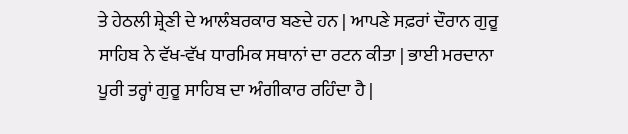ਤੇ ਹੇਠਲੀ ਸ਼੍ਰੇਣੀ ਦੇ ਆਲੰਬਰਕਾਰ ਬਣਦੇ ਹਨ | ਆਪਣੇ ਸਫ਼ਰਾਂ ਦੌਰਾਨ ਗੁਰੂ ਸਾਹਿਬ ਨੇ ਵੱਖ-ਵੱਖ ਧਾਰਮਿਕ ਸਥਾਨਾਂ ਦਾ ਰਟਨ ਕੀਤਾ | ਭਾਈ ਮਰਦਾਨਾ ਪੂਰੀ ਤਰ੍ਹਾਂ ਗੁਰੂ ਸਾਹਿਬ ਦਾ ਅੰਗੀਕਾਰ ਰਹਿੰਦਾ ਹੈ |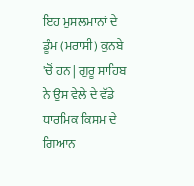ਇਹ ਮੁਸਲਮਾਨਾਂ ਦੇ ਡੂੰਮ (ਮਰਾਸੀ) ਕੁਨਬੇ 'ਚੋਂ ਹਨ | ਗੁਰੂ ਸਾਹਿਬ ਨੇ ਉਸ ਵੇਲੇ ਦੇ ਵੱਡੇ ਧਾਰਮਿਕ ਕਿਸਮ ਦੇ ਗਿਆਨ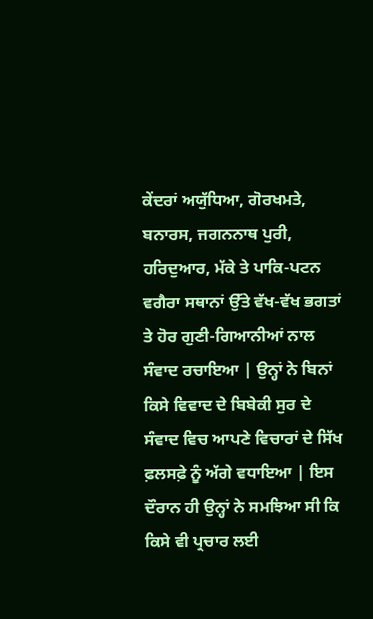ਕੇਂਦਰਾਂ ਅਯੁੱਧਿਆ, ਗੋਰਖਮਤੇ, ਬਨਾਰਸ, ਜਗਨਨਾਥ ਪੁਰੀ, ਹਰਿਦੁਆਰ, ਮੱਕੇ ਤੇ ਪਾਕਿ-ਪਟਨ ਵਗੈਰਾ ਸਥਾਨਾਂ ਉੱਤੇ ਵੱਖ-ਵੱਖ ਭਗਤਾਂ ਤੇ ਹੋਰ ਗੁਣੀ-ਗਿਆਨੀਆਂ ਨਾਲ ਸੰਵਾਦ ਰਚਾਇਆ | ਉਨ੍ਹਾਂ ਨੇ ਬਿਨਾਂ ਕਿਸੇ ਵਿਵਾਦ ਦੇ ਬਿਬੇਕੀ ਸੁਰ ਦੇ ਸੰਵਾਦ ਵਿਚ ਆਪਣੇ ਵਿਚਾਰਾਂ ਦੇ ਸਿੱਖ ਫ਼ਲਸਫ਼ੇ ਨੂੰ ਅੱਗੇ ਵਧਾਇਆ | ਇਸ ਦੌਰਾਨ ਹੀ ਉਨ੍ਹਾਂ ਨੇ ਸਮਝਿਆ ਸੀ ਕਿ ਕਿਸੇ ਵੀ ਪ੍ਰਚਾਰ ਲਈ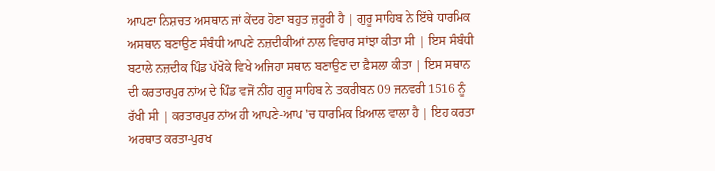ਆਪਣਾ ਨਿਸ਼ਚਤ ਅਸਥਾਨ ਜਾਂ ਕੇਂਦਰ ਹੋਣਾ ਬਹੁਤ ਜ਼ਰੂਰੀ ਹੈ | ਗੁਰੂ ਸਾਹਿਬ ਨੇ ਇੱਥੇ ਧਾਰਮਿਕ ਅਸਥਾਨ ਬਣਾਉਣ ਸੰਬੰਧੀ ਆਪਣੇ ਨਜ਼ਦੀਕੀਆਂ ਨਾਲ ਵਿਚਾਰ ਸਾਂਝਾ ਕੀਤਾ ਸੀ | ਇਸ ਸੰਬੰਧੀ ਬਟਾਲੇ ਨਜ਼ਦੀਕ ਪਿੰਡ ਪੱਖੋਕੇ ਵਿਖੇ ਅਜਿਹਾ ਸਥਾਨ ਬਣਾਉਣ ਦਾ ਫ਼ੈਸਲਾ ਕੀਤਾ | ਇਸ ਸਥਾਨ ਦੀ ਕਰਤਾਰਪੁਰ ਨਾਂਅ ਦੇ ਪਿੰਡ ਵਜੋਂ ਨੀਂਹ ਗੁਰੂ ਸਾਹਿਬ ਨੇ ਤਕਰੀਬਨ 09 ਜਨਵਰੀ 1516 ਨੂੰ ਰੱਖੀ ਸੀ | ਕਰਤਾਰਪੁਰ ਨਾਂਅ ਹੀ ਆਪਣੇ-ਆਪ 'ਚ ਧਾਰਮਿਕ ਖ਼ਿਆਲ ਵਾਲਾ ਹੈ | ਇਹ ਕਰਤਾ ਅਰਥਾਤ ਕਰਤਾ-ਪੁਰਖ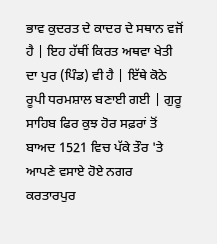ਭਾਵ ਕੁਦਰਤ ਦੇ ਕਾਦਰ ਦੇ ਸਥਾਨ ਵਜੋਂ ਹੈ | ਇਹ ਹੱਥੀਂ ਕਿਰਤ ਅਥਵਾ ਖੇਤੀ ਦਾ ਪੁਰ (ਪਿੰਡ) ਵੀ ਹੈ | ਇੱਥੇ ਕੋਠੇ ਰੂਪੀ ਧਰਮਸ਼ਾਲ ਬਣਾਈ ਗਈ | ਗੁਰੂ ਸਾਹਿਬ ਫਿਰ ਕੁਝ ਹੋਰ ਸਫ਼ਰਾਂ ਤੋਂ ਬਾਅਦ 1521 ਵਿਚ ਪੱਕੇ ਤੌਰ 'ਤੇ ਆਪਣੇ ਵਸਾਏ ਹੋਏ ਨਗਰ ਕਰਤਾਰਪੁਰ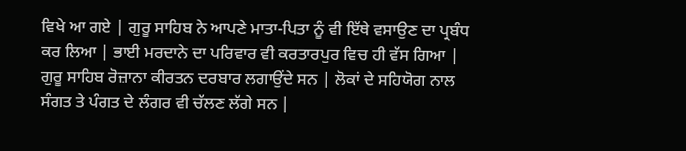ਵਿਖੇ ਆ ਗਏ | ਗੁਰੂ ਸਾਹਿਬ ਨੇ ਆਪਣੇ ਮਾਤਾ-ਪਿਤਾ ਨੂੰ ਵੀ ਇੱਥੇ ਵਸਾਉਣ ਦਾ ਪ੍ਰਬੰਧ ਕਰ ਲਿਆ | ਭਾਈ ਮਰਦਾਨੇ ਦਾ ਪਰਿਵਾਰ ਵੀ ਕਰਤਾਰਪੁਰ ਵਿਚ ਹੀ ਵੱਸ ਗਿਆ | ਗੁਰੂ ਸਾਹਿਬ ਰੋਜ਼ਾਨਾ ਕੀਰਤਨ ਦਰਬਾਰ ਲਗਾਉਂਦੇ ਸਨ | ਲੋਕਾਂ ਦੇ ਸਹਿਯੋਗ ਨਾਲ ਸੰਗਤ ਤੇ ਪੰਗਤ ਦੇ ਲੰਗਰ ਵੀ ਚੱਲਣ ਲੱਗੇ ਸਨ |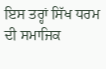ਇਸ ਤਰ੍ਹਾਂ ਸਿੱਖ ਧਰਮ ਦੀ ਸਮਾਜਿਕ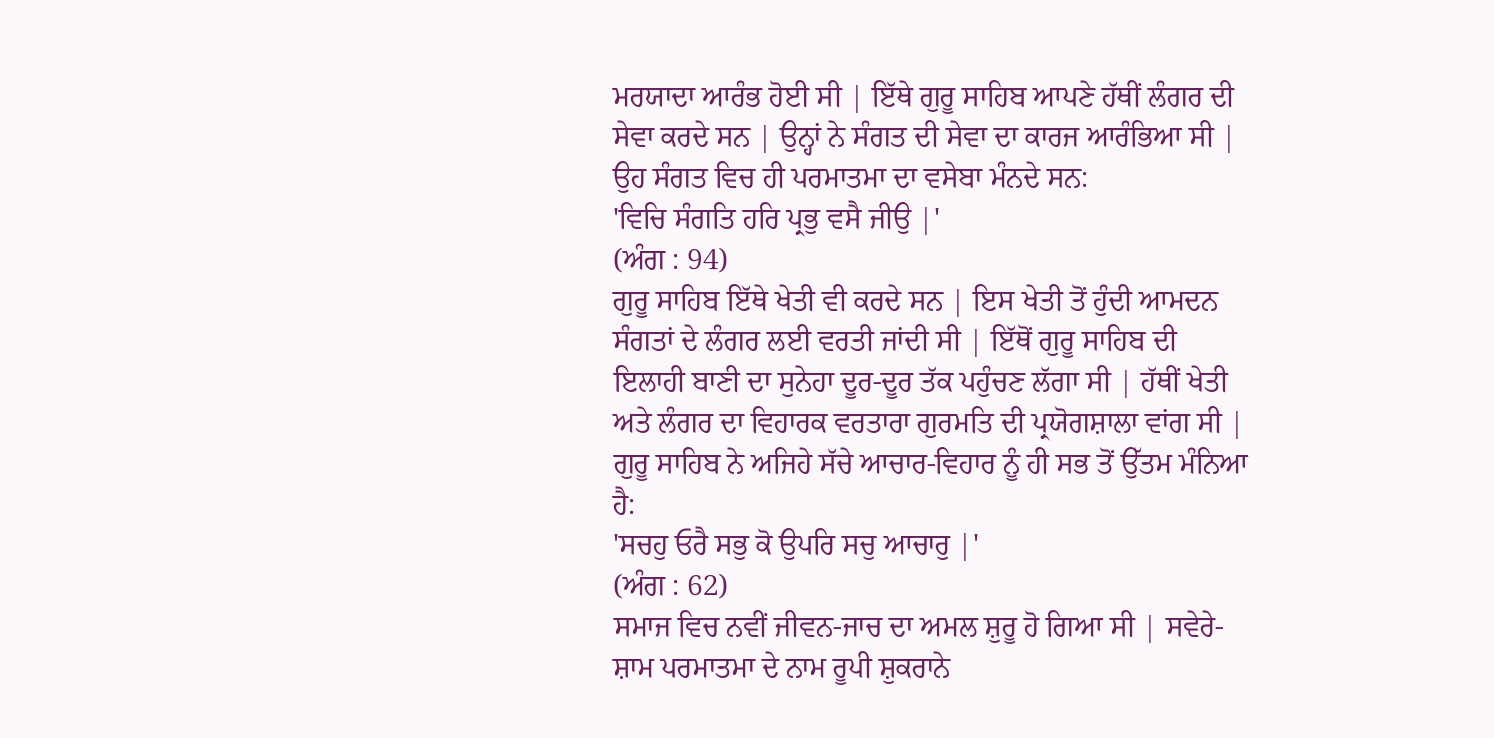ਮਰਯਾਦਾ ਆਰੰਭ ਹੋਈ ਸੀ | ਇੱਥੇ ਗੁਰੂ ਸਾਹਿਬ ਆਪਣੇ ਹੱਥੀਂ ਲੰਗਰ ਦੀ ਸੇਵਾ ਕਰਦੇ ਸਨ | ਉਨ੍ਹਾਂ ਨੇ ਸੰਗਤ ਦੀ ਸੇਵਾ ਦਾ ਕਾਰਜ ਆਰੰਭਿਆ ਸੀ | ਉਹ ਸੰਗਤ ਵਿਚ ਹੀ ਪਰਮਾਤਮਾ ਦਾ ਵਸੇਬਾ ਮੰਨਦੇ ਸਨ:
'ਵਿਚਿ ਸੰਗਤਿ ਹਰਿ ਪ੍ਰਭੁ ਵਸੈ ਜੀਉ |'
(ਅੰਗ : 94)
ਗੁਰੂ ਸਾਹਿਬ ਇੱਥੇ ਖੇਤੀ ਵੀ ਕਰਦੇ ਸਨ | ਇਸ ਖੇਤੀ ਤੋਂ ਹੁੰਦੀ ਆਮਦਨ ਸੰਗਤਾਂ ਦੇ ਲੰਗਰ ਲਈ ਵਰਤੀ ਜਾਂਦੀ ਸੀ | ਇੱਥੋਂ ਗੁਰੂ ਸਾਹਿਬ ਦੀ ਇਲਾਹੀ ਬਾਣੀ ਦਾ ਸੁਨੇਹਾ ਦੂਰ-ਦੂਰ ਤੱਕ ਪਹੁੰਚਣ ਲੱਗਾ ਸੀ | ਹੱਥੀਂ ਖੇਤੀ ਅਤੇ ਲੰਗਰ ਦਾ ਵਿਹਾਰਕ ਵਰਤਾਰਾ ਗੁਰਮਤਿ ਦੀ ਪ੍ਰਯੋਗਸ਼ਾਲਾ ਵਾਂਗ ਸੀ | ਗੁਰੂ ਸਾਹਿਬ ਨੇ ਅਜਿਹੇ ਸੱਚੇ ਆਚਾਰ-ਵਿਹਾਰ ਨੂੰ ਹੀ ਸਭ ਤੋਂ ਉੱਤਮ ਮੰਨਿਆ ਹੈ:
'ਸਚਹੁ ਓਰੈ ਸਭੁ ਕੋ ਉਪਰਿ ਸਚੁ ਆਚਾਰੁ |'
(ਅੰਗ : 62)
ਸਮਾਜ ਵਿਚ ਨਵੀਂ ਜੀਵਨ-ਜਾਚ ਦਾ ਅਮਲ ਸ਼ੁਰੂ ਹੋ ਗਿਆ ਸੀ | ਸਵੇਰੇ-ਸ਼ਾਮ ਪਰਮਾਤਮਾ ਦੇ ਨਾਮ ਰੂਪੀ ਸ਼ੁਕਰਾਨੇ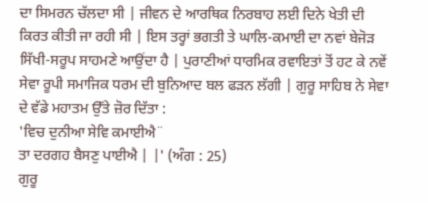ਦਾ ਸਿਮਰਨ ਚੱਲਦਾ ਸੀ | ਜੀਵਨ ਦੇ ਆਰਥਿਕ ਨਿਰਬਾਹ ਲਈ ਦਿਨੇ ਖੇਤੀ ਦੀ ਕਿਰਤ ਕੀਤੀ ਜਾ ਰਹੀ ਸੀ | ਇਸ ਤਰ੍ਹਾਂ ਭਗਤੀ ਤੇ ਘਾਲਿ-ਕਮਾਈ ਦਾ ਨਵਾਂ ਬੇਜੋੜ ਸਿੱਖੀ-ਸਰੂਪ ਸਾਹਮਣੇ ਆਉਂਦਾ ਹੈ | ਪੁਰਾਣੀਆਂ ਧਾਰਮਿਕ ਰਵਾਇਤਾਂ ਤੋਂ ਹਟ ਕੇ ਨਵੇਂ ਸੇਵਾ ਰੂਪੀ ਸਮਾਜਿਕ ਧਰਮ ਦੀ ਬੁਨਿਆਦ ਬਲ ਫੜਨ ਲੱਗੀ | ਗੁਰੂ ਸਾਹਿਬ ਨੇ ਸੇਵਾ ਦੇ ਵੱਡੇ ਮਹਾਤਮ ਉੱਤੇ ਜ਼ੋਰ ਦਿੱਤਾ :
'ਵਿਚ ਦੁਨੀਆ ਸੇਵਿ ਕਮਾਈਐ¨
ਤਾ ਦਰਗਹ ਬੈਸਣੁ ਪਾਈਐ | |' (ਅੰਗ : 25)
ਗੁਰੂ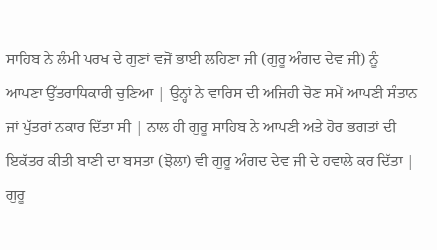ਸਾਹਿਬ ਨੇ ਲੰਮੀ ਪਰਖ ਦੇ ਗੁਣਾਂ ਵਜੋਂ ਭਾਈ ਲਹਿਣਾ ਜੀ (ਗੁਰੂ ਅੰਗਦ ਦੇਵ ਜੀ) ਨੂੰ ਆਪਣਾ ਉੱਤਰਾਧਿਕਾਰੀ ਚੁਣਿਆ | ਉਨ੍ਹਾਂ ਨੇ ਵਾਰਿਸ ਦੀ ਅਜਿਹੀ ਚੋਣ ਸਮੇਂ ਆਪਣੀ ਸੰਤਾਨ ਜਾਂ ਪੁੱਤਰਾਂ ਨਕਾਰ ਦਿੱਤਾ ਸੀ | ਨਾਲ ਹੀ ਗੁਰੂ ਸਾਹਿਬ ਨੇ ਆਪਣੀ ਅਤੇ ਹੋਰ ਭਗਤਾਂ ਦੀ ਇਕੱਤਰ ਕੀਤੀ ਬਾਣੀ ਦਾ ਬਸਤਾ (ਝੋਲਾ) ਵੀ ਗੁਰੂ ਅੰਗਦ ਦੇਵ ਜੀ ਦੇ ਹਵਾਲੇ ਕਰ ਦਿੱਤਾ | ਗੁਰੂ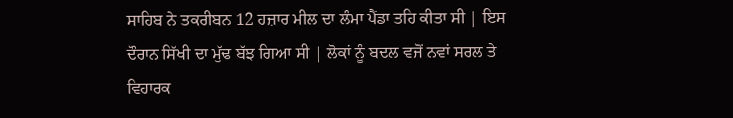ਸਾਹਿਬ ਨੇ ਤਕਰੀਬਨ 12 ਹਜ਼ਾਰ ਮੀਲ ਦਾ ਲੰਮਾ ਪੈਂਡਾ ਤਹਿ ਕੀਤਾ ਸੀ | ਇਸ ਦੌਰਾਨ ਸਿੱਖੀ ਦਾ ਮੁੱਢ ਬੱਝ ਗਿਆ ਸੀ | ਲੋਕਾਂ ਨੂੰ ਬਦਲ ਵਜੋਂ ਨਵਾਂ ਸਰਲ ਤੇ ਵਿਹਾਰਕ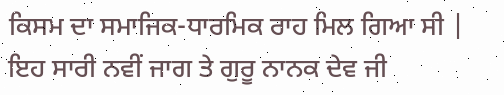ਕਿਸਮ ਦਾ ਸਮਾਜਿਕ-ਧਾਰਮਿਕ ਰਾਹ ਮਿਲ ਗਿਆ ਸੀ | ਇਹ ਸਾਰੀ ਨਵੀਂ ਜਾਗ ਤੇ ਗੁਰੂ ਨਾਨਕ ਦੇਵ ਜੀ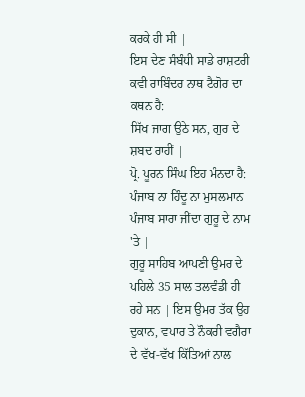ਕਰਕੇ ਹੀ ਸੀ |
ਇਸ ਦੇਣ ਸੰਬੰਧੀ ਸਾਡੇ ਰਾਸ਼ਟਰੀ ਕਵੀ ਰਾਬਿੰਦਰ ਨਾਥ ਟੈਗੋਰ ਦਾ ਕਥਨ ਹੈ:
ਸਿੱਖ ਜਾਗ ਉਠੇ ਸਨ, ਗੁਰ ਦੇ ਸ਼ਬਦ ਰਾਹੀਂ |
ਪ੍ਰੋ. ਪੂਰਨ ਸਿੰਘ ਇਹ ਮੰਨਦਾ ਹੈ:
ਪੰਜਾਬ ਨਾ ਹਿੰਦੂ ਨਾ ਮੁਸਲਮਾਨ
ਪੰਜਾਬ ਸਾਰਾ ਜੀਂਦਾ ਗੁਰੂ ਦੇ ਨਾਮ 'ਤੇ |
ਗੁਰੂ ਸਾਹਿਬ ਆਪਣੀ ਉਮਰ ਦੇ ਪਹਿਲੇ 35 ਸਾਲ ਤਲਵੰਡੀ ਹੀ ਰਹੇ ਸਨ | ਇਸ ਉਮਰ ਤੱਕ ਉਹ ਦੁਕਾਨ, ਵਪਾਰ ਤੇ ਨੌਕਰੀ ਵਗੈਰਾ ਦੇ ਵੱਖ-ਵੱਖ ਕਿੱਤਿਆਂ ਨਾਲ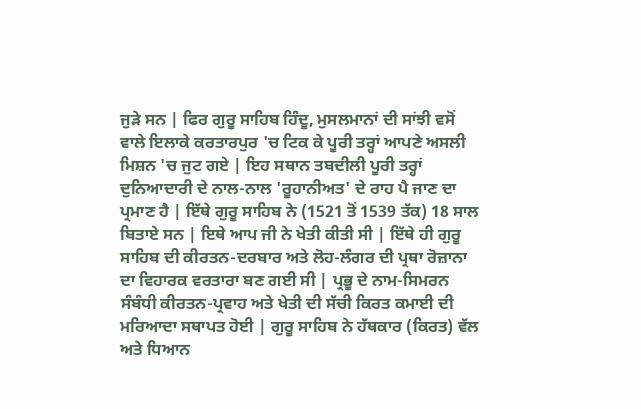ਜੁੜੇ ਸਨ | ਫਿਰ ਗੁਰੂ ਸਾਹਿਬ ਹਿੰਦੂ, ਮੁਸਲਮਾਨਾਂ ਦੀ ਸਾਂਝੀ ਵਸੋਂ ਵਾਲੇ ਇਲਾਕੇ ਕਰਤਾਰਪੁਰ 'ਚ ਟਿਕ ਕੇ ਪੂਰੀ ਤਰ੍ਹਾਂ ਆਪਣੇ ਅਸਲੀ ਮਿਸ਼ਨ 'ਚ ਜੁਟ ਗਏ | ਇਹ ਸਥਾਨ ਤਬਦੀਲੀ ਪੂਰੀ ਤਰ੍ਹਾਂ ਦੁਨਿਆਦਾਰੀ ਦੇ ਨਾਲ-ਨਾਲ 'ਰੂਹਾਨੀਅਤ' ਦੇ ਰਾਹ ਪੈ ਜਾਣ ਦਾ ਪ੍ਰਮਾਣ ਹੈ | ਇੱਥੇ ਗੁਰੂ ਸਾਹਿਬ ਨੇ (1521 ਤੋਂ 1539 ਤੱਕ) 18 ਸਾਲ ਬਿਤਾਏ ਸਨ | ਇਥੇ ਆਪ ਜੀ ਨੇ ਖੇਤੀ ਕੀਤੀ ਸੀ | ਇੱਥੇ ਹੀ ਗੁਰੂ ਸਾਹਿਬ ਦੀ ਕੀਰਤਨ-ਦਰਬਾਰ ਅਤੇ ਲੋਹ-ਲੰਗਰ ਦੀ ਪ੍ਰਥਾ ਰੋਜ਼ਾਨਾ ਦਾ ਵਿਹਾਰਕ ਵਰਤਾਰਾ ਬਣ ਗਈ ਸੀ | ਪ੍ਰਭੂ ਦੇ ਨਾਮ-ਸਿਮਰਨ ਸੰਬੰਧੀ ਕੀਰਤਨ-ਪ੍ਰਵਾਹ ਅਤੇ ਖੇਤੀ ਦੀ ਸੱਚੀ ਕਿਰਤ ਕਮਾਈ ਦੀ ਮਰਿਆਦਾ ਸਥਾਪਤ ਹੋਈ | ਗੁਰੂ ਸਾਹਿਬ ਨੇ ਹੱਥਕਾਰ (ਕਿਰਤ) ਵੱਲ ਅਤੇ ਧਿਆਨ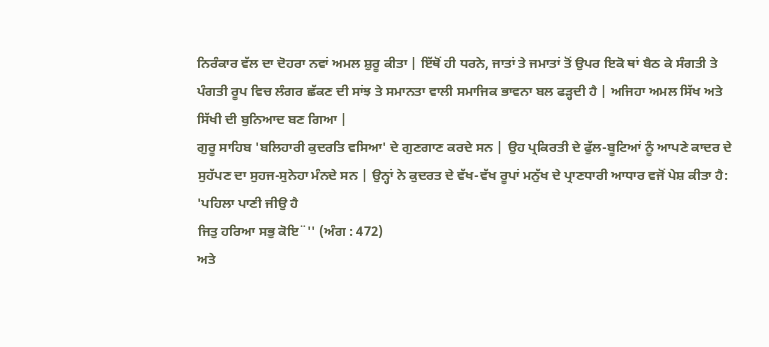ਨਿਰੰਕਾਰ ਵੱਲ ਦਾ ਦੋਹਰਾ ਨਵਾਂ ਅਮਲ ਸ਼ੁਰੂ ਕੀਤਾ | ਇੱਥੋਂ ਹੀ ਧਰਨੇ, ਜਾਤਾਂ ਤੇ ਜਮਾਤਾਂ ਤੋਂ ਉਪਰ ਇਕੋ ਥਾਂ ਬੈਠ ਕੇ ਸੰਗਤੀ ਤੇ ਪੰਗਤੀ ਰੂਪ ਵਿਚ ਲੰਗਰ ਛੱਕਣ ਦੀ ਸਾਂਝ ਤੇ ਸਮਾਨਤਾ ਵਾਲੀ ਸਮਾਜਿਕ ਭਾਵਨਾ ਬਲ ਫੜ੍ਹਦੀ ਹੈ | ਅਜਿਹਾ ਅਮਲ ਸਿੱਖ ਅਤੇ ਸਿੱਖੀ ਦੀ ਬੁਨਿਆਦ ਬਣ ਗਿਆ |
ਗੁਰੂ ਸਾਹਿਬ 'ਬਲਿਹਾਰੀ ਕੁਦਰਤਿ ਵਸਿਆ' ਦੇ ਗੁਣਗਾਣ ਕਰਦੇ ਸਨ | ਉਹ ਪ੍ਰਕਿਰਤੀ ਦੇ ਫੁੱਲ-ਬੂਟਿਆਂ ਨੂੰ ਆਪਣੇ ਕਾਦਰ ਦੇ ਸੁਹੱਪਣ ਦਾ ਸੁਹਜ-ਸੁਨੇਹਾ ਮੰਨਦੇ ਸਨ | ਉਨ੍ਹਾਂ ਨੇ ਕੁਦਰਤ ਦੇ ਵੱਖ-ਵੱਖ ਰੂਪਾਂ ਮਨੁੱਖ ਦੇ ਪ੍ਰਾਣਧਾਰੀ ਆਧਾਰ ਵਜੋਂ ਪੇਸ਼ ਕੀਤਾ ਹੈ:
'ਪਹਿਲਾ ਪਾਣੀ ਜੀਉ ਹੈ
ਜਿਤੁ ਹਰਿਆ ਸਭੁ ਕੋਇ¨'' (ਅੰਗ : 472)
ਅਤੇ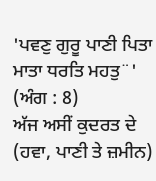'ਪਵਣੁ ਗੁਰੂ ਪਾਣੀ ਪਿਤਾ ਮਾਤਾ ਧਰਤਿ ਮਹਤੁ¨'
(ਅੰਗ : 8)
ਅੱਜ ਅਸੀਂ ਕੁਦਰਤ ਦੇ (ਹਵਾ, ਪਾਣੀ ਤੇ ਜ਼ਮੀਨ)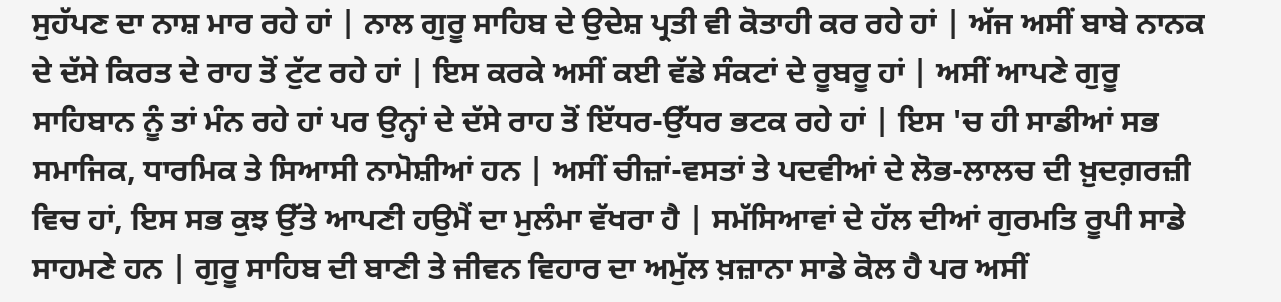ਸੁਹੱਪਣ ਦਾ ਨਾਸ਼ ਮਾਰ ਰਹੇ ਹਾਂ | ਨਾਲ ਗੁਰੂ ਸਾਹਿਬ ਦੇ ਉਦੇਸ਼ ਪ੍ਰਤੀ ਵੀ ਕੋਤਾਹੀ ਕਰ ਰਹੇ ਹਾਂ | ਅੱਜ ਅਸੀਂ ਬਾਬੇ ਨਾਨਕ ਦੇ ਦੱਸੇ ਕਿਰਤ ਦੇ ਰਾਹ ਤੋਂ ਟੁੱਟ ਰਹੇ ਹਾਂ | ਇਸ ਕਰਕੇ ਅਸੀਂ ਕਈ ਵੱਡੇ ਸੰਕਟਾਂ ਦੇ ਰੂਬਰੂ ਹਾਂ | ਅਸੀਂ ਆਪਣੇ ਗੁਰੂ ਸਾਹਿਬਾਨ ਨੂੰ ਤਾਂ ਮੰਨ ਰਹੇ ਹਾਂ ਪਰ ਉਨ੍ਹਾਂ ਦੇ ਦੱਸੇ ਰਾਹ ਤੋਂ ਇੱਧਰ-ਉੱਧਰ ਭਟਕ ਰਹੇ ਹਾਂ | ਇਸ 'ਚ ਹੀ ਸਾਡੀਆਂ ਸਭ ਸਮਾਜਿਕ, ਧਾਰਮਿਕ ਤੇ ਸਿਆਸੀ ਨਾਮੋਸ਼ੀਆਂ ਹਨ | ਅਸੀਂ ਚੀਜ਼ਾਂ-ਵਸਤਾਂ ਤੇ ਪਦਵੀਆਂ ਦੇ ਲੋਭ-ਲਾਲਚ ਦੀ ਖ਼ੁਦਗ਼ਰਜ਼ੀ ਵਿਚ ਹਾਂ, ਇਸ ਸਭ ਕੁਝ ਉੱਤੇ ਆਪਣੀ ਹਉਮੈਂ ਦਾ ਮੁਲੰਮਾ ਵੱਖਰਾ ਹੈ | ਸਮੱਸਿਆਵਾਂ ਦੇ ਹੱਲ ਦੀਆਂ ਗੁਰਮਤਿ ਰੂਪੀ ਸਾਡੇ ਸਾਹਮਣੇ ਹਨ | ਗੁਰੂ ਸਾਹਿਬ ਦੀ ਬਾਣੀ ਤੇ ਜੀਵਨ ਵਿਹਾਰ ਦਾ ਅਮੁੱਲ ਖ਼ਜ਼ਾਨਾ ਸਾਡੇ ਕੋਲ ਹੈ ਪਰ ਅਸੀਂ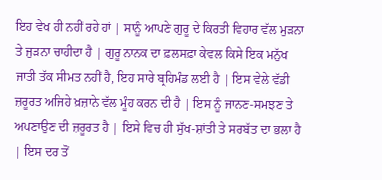ਇਹ ਵੇਖ ਹੀ ਨਹੀਂ ਰਹੇ ਹਾਂ | ਸਾਨੂੰ ਆਪਣੇ ਗੁਰੂ ਦੇ ਕਿਰਤੀ ਵਿਹਾਰ ਵੱਲ ਮੁੜਨਾ ਤੇ ਜੁੜਨਾ ਚਾਹੀਦਾ ਹੈ | ਗੁਰੂ ਨਾਨਕ ਦਾ ਫ਼ਲਸਫ਼ਾ ਕੇਵਲ ਕਿਸੇ ਇਕ ਮਨੁੱਖ ਜਾਤੀ ਤੱਕ ਸੀਮਤ ਨਹੀਂ ਹੈ, ਇਹ ਸਾਰੇ ਬ੍ਰਹਿਮੰਡ ਲਈ ਹੈ | ਇਸ ਵੇਲੇ ਵੱਡੀ ਜ਼ਰੂਰਤ ਅਜਿਹੇ ਖ਼ਜ਼ਾਨੇ ਵੱਲ ਮੂੰਹ ਕਰਨ ਦੀ ਹੈ | ਇਸ ਨੂੰ ਜਾਨਣ-ਸਮਝਣ ਤੇ ਅਪਣਾਉਣ ਦੀ ਜ਼ਰੂਰਤ ਹੈ | ਇਸੇ ਵਿਚ ਹੀ ਸੁੱਖ-ਸ਼ਾਂਤੀ ਤੇ ਸਰਬੱਤ ਦਾ ਭਲਾ ਹੈ | ਇਸ ਦਰ ਤੋਂ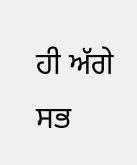ਹੀ ਅੱਗੇ ਸਭ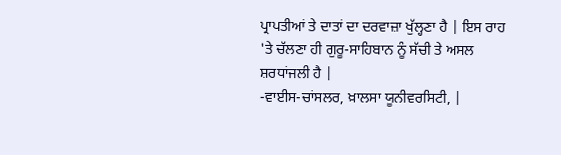ਪ੍ਰਾਪਤੀਆਂ ਤੇ ਦਾਤਾਂ ਦਾ ਦਰਵਾਜ਼ਾ ਖੁੱਲ੍ਹਣਾ ਹੈ | ਇਸ ਰਾਹ 'ਤੇ ਚੱਲਣਾ ਹੀ ਗੁਰੂ-ਸਾਹਿਬਾਨ ਨੂੰ ਸੱਚੀ ਤੇ ਅਸਲ ਸ਼ਰਧਾਂਜਲੀ ਹੈ |
-ਵਾਈਸ-ਚਾਂਸਲਰ, ਖ਼ਾਲਸਾ ਯੂਨੀਵਰਸਿਟੀ, |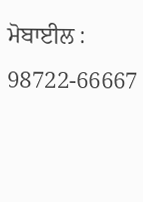ਮੋਬਾਈਲ : 98722-66667